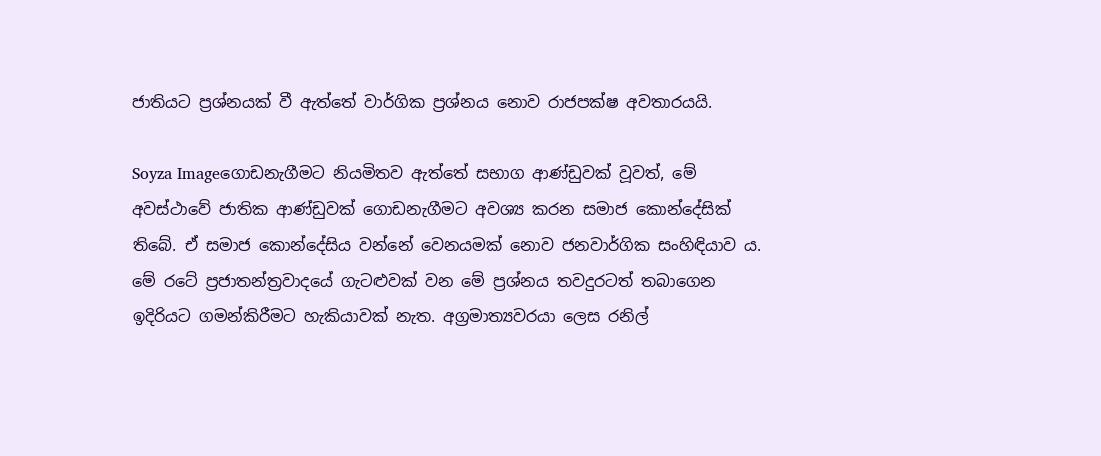ජාතියට ප්‍රශ්නයක් වී ඇත්තේ වාර්ගික ප්‍රශ්නය නොව රාජපක්ෂ අවතාරයයි.

Soyza Imageගොඩනැගීමට නියමිතව ඇත්තේ සභාග ආණ්ඩුවක් වූවත්, මේ අවස්ථාවේ ජාතික ආණ්ඩුවක් ගොඩනැගීමට අවශ්‍ය කරන සමාජ කොන්දේසික් තිබේ. ඒ සමාජ කොන්දේසිය වන්නේ වෙනයමක් නොව ජනවාර්ගික සංහිඳියාව ය. මේ රටේ ප්‍රජාතන්ත්‍රවාදයේ ගැටළුවක් වන මේ ප්‍රශ්නය තවදුරටත් තබාගෙන ඉදිරියට ගමන්කිරීමට හැකියාවක් නැත. අග්‍රමාත්‍යවරයා ලෙස රනිල්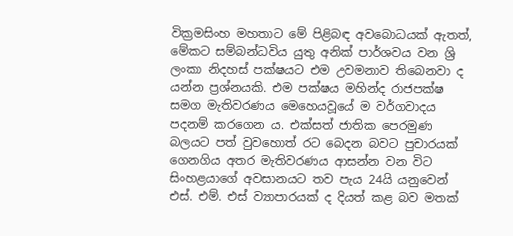වික්‍රමසිංහ මහතාට මේ පිළිබඳ අවබොධයක් ඇතත්, මේකට සම්බන්ධවිය යුතු අනික් පාර්ශවය වන ශ්‍රි ලංකා නිදහස් පක්ෂයට එම උවමනාව තිබෙනවා ද යන්න ප්‍රශ්නයකි. එම පක්ෂය මහින්ද රාජපක්ෂ සමග මැතිවරණය මෙහෙයවූයේ ම වර්ගවාදය පදනම් කරගෙන ය. එක්සත් ජාතික පෙරමුණ බලයට පත් වුවහොත් රට බෙදන බවට පුචාරයක් ගෙනගිය අතර මැතිවරණය ආසන්න වන විට සිංහළයාගේ අවසානයට තව පැය 24යි යනුවෙන් එස්. එම්. එස් ව්‍යාපාරයක් ද දියත් කළ බව මතක්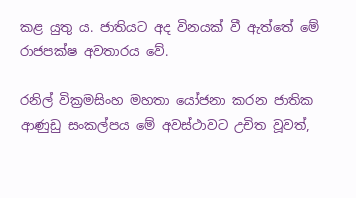කළ යුතු ය. ජාතියට අද විනයක් වී ඇත්තේ මේ රාජපක්ෂ අවතාරය වේ.

රනිල් වික්‍රමසිංහ මහතා යෝජනා කරන ජාතික ආණුඩු සංකල්පය මේ අවස්ථාවට උචිත වූවත්,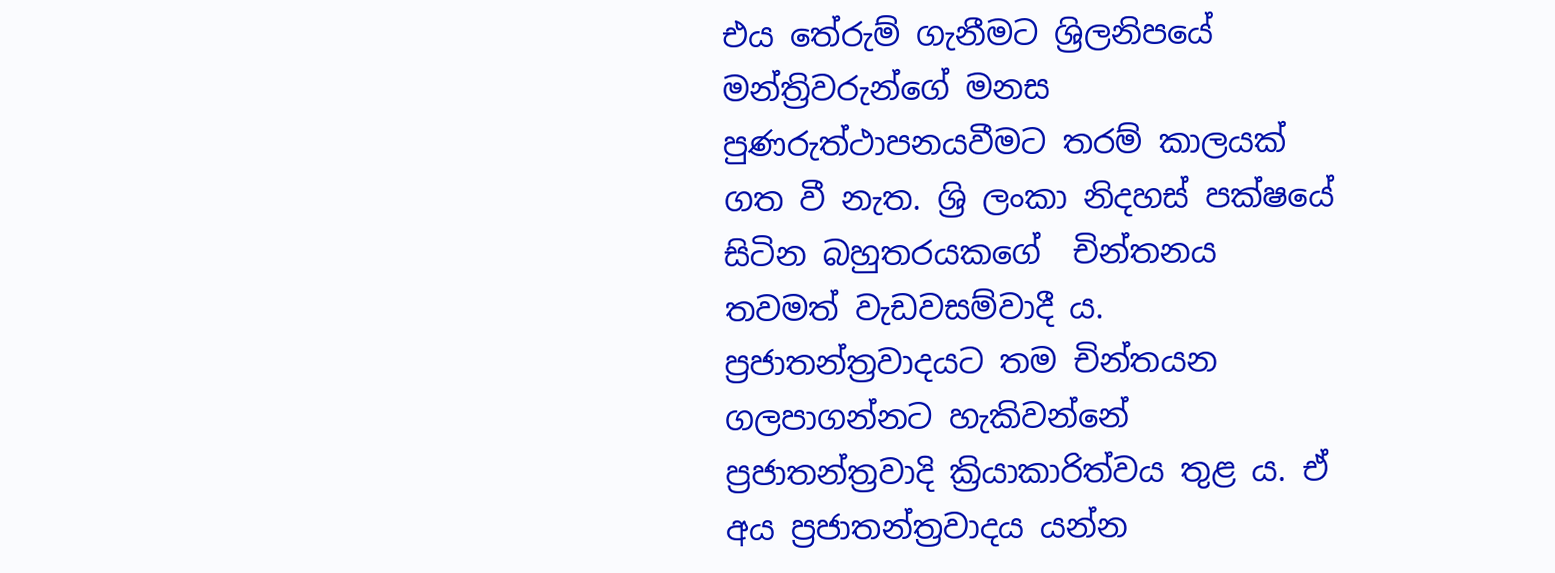එය තේරුම් ගැනීමට ශ්‍රිලනිපයේ මන්ත්‍රිවරුන්ගේ මනස පුණරුත්ථාපනයවීමට තරම් කාලයක් ගත වී නැත. ශ්‍රි ලංකා නිදහස් පක්ෂයේ සිටින බහුතරයකගේ  චින්තනය තවමත් වැඩවසම්වාදී ය. ප්‍රජාතන්ත්‍රවාදයට තම චින්තයන ගලපාගන්නට හැකිවන්නේ ප්‍රජාතන්ත්‍රවාදි ක්‍රියාකාරිත්වය තුළ ය. ඒ අය ප්‍රජාතන්ත්‍රවාදය යන්න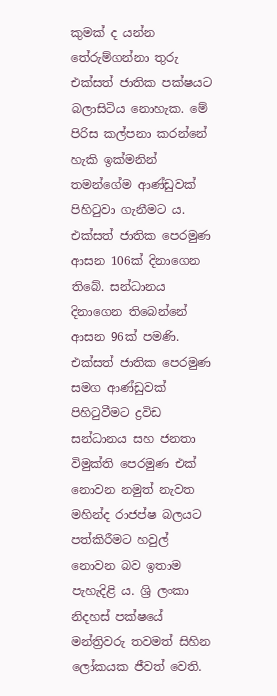කුමක් ද යන්න තේරුම්ගන්නා තුරු එක්සත් ජාතික පක්ෂයට බලාසිටිය නොහැක. මේ පිරිස කල්පනා කරන්නේ හැකි ඉක්මනින් තමන්ගේම ආණ්ඩුවක් පිහිටුවා ගැනීමට ය. එක්සත් ජාතික පෙරමුණ ආසන 106ක් දිනාගෙන තිබේ. සන්ධානය දිනාගෙන තිබෙන්නේ ආසන 96ක් පමණි. එක්සත් ජාතික පෙරමුණ සමග ආණ්ඩුවක් පිහිටුවීමට ද්‍රවිඩ සන්ධානය සහ ජනතා විමුක්ති පෙරමුණ එක් නොවන නමුත් නැවත මහින්ද රාජප්ෂ බලයට පත්කිරීමට හවුල් නොවන බව ඉතාම පැහැදිළි ය. ශ්‍රි ලංකා නිදහස් පක්ෂයේ මන්ත්‍රිවරු තවමත් සිහින ලෝකයක ජීවත් වෙති.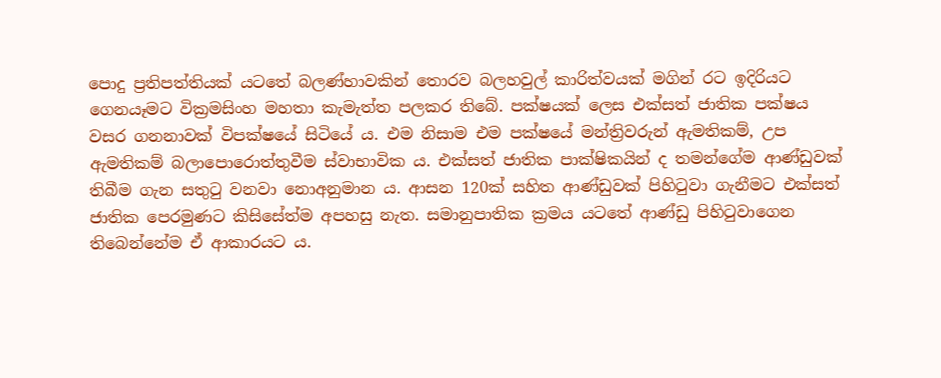පොදු ප්‍රතිපත්තියක් යටතේ බලණ්හාවකින් තොරව බලහවුල් කාරිත්වයක් මගින් රට ඉදිරියට ගෙනයෑමට වික්‍රමසිංහ මහතා කැමැත්ත පලකර තිබේ. පක්ෂයක් ලෙස එක්සත් ජාතික පක්ෂය වසර ගනනාවක් විපක්ෂයේ සිටියේ ය. එම නිසාම එම පක්ෂයේ මන්ත්‍රිවරුන් ඇමතිකම්, උප ඇමතිකම් බලාපොරොත්තුවීම ස්වාභාවික ය. එක්සත් ජාතික පාක්ෂිකයින් ද තමන්ගේම ආණ්ඩුවක් තිබීම ගැන සතුටු වනවා නොඅනුමාන ය. ආසන 120ක් සහිත ආණ්ඩුවක් පිහිටුවා ගැනීමට එක්සත් ජාතික පෙරමුණට කිසිසේත්ම අපහසු නැත. සමානුපාතික ක්‍රමය යටතේ ආණ්ඩු පිහිටුවාගෙන තිබෙන්නේම ඒ ආකාරයට ය.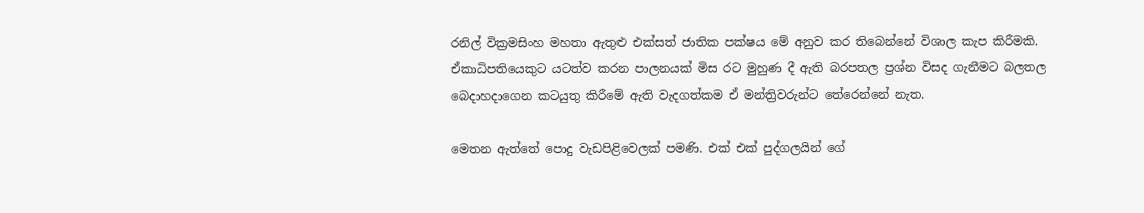රනිල් වික්‍රමසිංහ මහතා ඇතුළු එක්සත් ජාතික පක්ෂය මේ අනුව කර තිබෙන්නේ විශාල කැප කිරීමකි. ඒකාධිපතියෙකුට යටත්ව කරන පාලනයක් මිස රට මුහුණ දී ඇති බරපතල ප්‍රශ්න විසද ගැනීමට බලතල බෙදාහදාගෙන කටයුතු කිරීමේ ඇති වැදගත්කම ඒ මන්ත්‍රිවරුන්ට තේරෙන්නේ නැත.

මෙතන ඇත්තේ පොදු වැඩපිළිවෙලක් පමණි. එක් එක් පුද්ගලයින් ගේ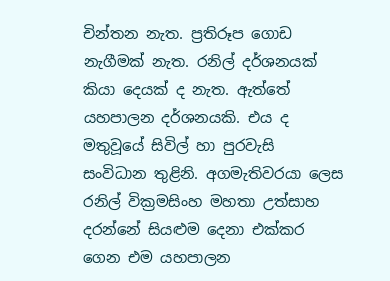චින්තන නැත. ප්‍රතිරූප ගොඩ නැගීමක් නැත. රනිල් දර්ශනයක් කියා දෙයක් ද නැත. ඇත්තේ යහපාලන දර්ශනයකි. එය ද මතුවූයේ සිවිල් හා පුරවැසි සංවිධාන තුළිනි. අගමැතිවරයා ලෙස රනිල් වික්‍රමසිංහ මහතා උත්සාහ දරන්නේ සියළුම දෙනා එක්කර ගෙන එම යහපාලන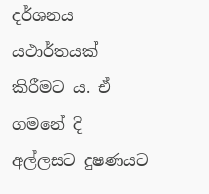දර්ශනය යථාර්තයක් කිරීමට ය. ඒ ගමනේ දි අල්ලසට දුෂණයට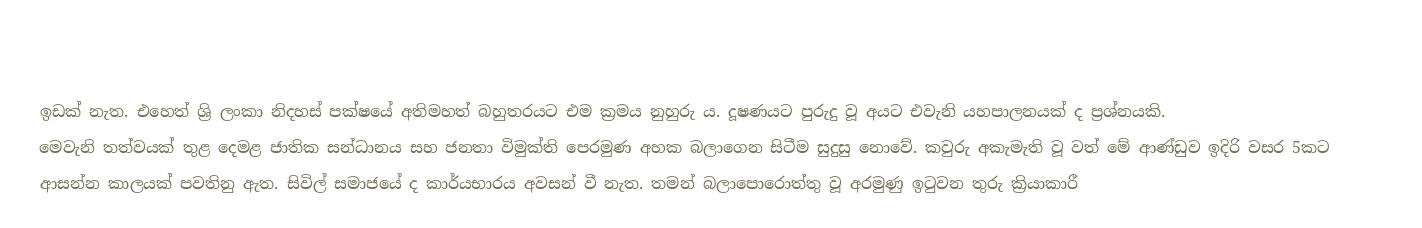ඉඩක් නැත. එහෙත් ශ්‍රි ලංකා නිදහස් පක්ෂයේ අතිමහත් බහුතරයට එම ක්‍රමය නුහුරු ය. දූෂණයට පුරුදු වූ අයට එවැනි යහපාලනයක් ද ප්‍රශ්නයකි.
මෙවැනි තත්වයක් තුළ දෙමළ ජාතික සන්ධානය සහ ජනතා විමුක්ති පෙරමුණ අහක බලාගෙන සිටීම සුදුසු නොවේ. කවුරු අකැමැති වූ වත් මේ ආණ්ඩුව ඉදිරි වසර 5කට ආසන්න කාලයක් පවතිනු ඇත. සිවිල් සමාජයේ ද කාර්යභාරය අවසන් වී නැත. තමන් බලාපොරොත්තු වූ අරමුණු ඉටුවන තුරු ක්‍රියාකාරී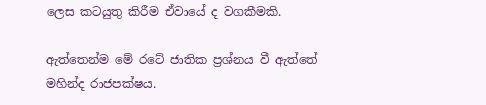ලෙස කටයුතු කිරීම ඒවායේ ද වගකීමකි.

ඇත්තෙන්ම මේ රටේ ජාතික ප්‍රශ්නය වී ඇත්තේ මහින්ද රාජපක්ෂය.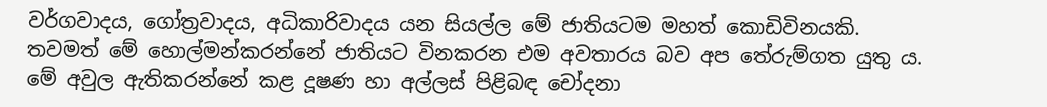වර්ගවාදය, ගෝත්‍රවාදය, අධිකාරිවාදය යන සියල්ල මේ ජාතියටම මහත් කොඩිවිනයකි. තවමත් මේ හොල්මන්කරන්නේ ජාතියට විනකරන එම අවතාරය බව අප තේරුම්ගත යුතු ය. මේ අවුල ඇතිකරන්නේ කළ දූෂණ හා අල්ලස් පිළිබඳ චෝදනා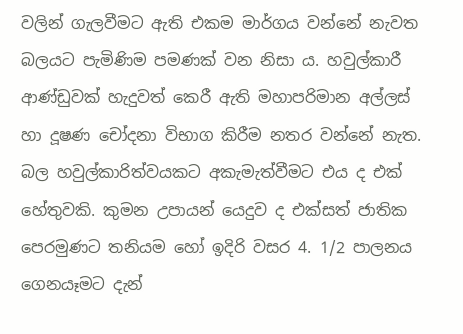වලින් ගැලවීමට ඇති එකම මාර්ගය වන්නේ නැවත බලයට පැමිණිම පමණක් වන නිසා ය. හවුල්කාරී ආණ්ඩුවක් හැදුවත් කෙරී ඇති මහාපරිමාන අල්ලස් හා දූෂණ චෝදනා විභාග කිරීම නතර වන්නේ නැත. බල හවුල්කාරිත්වයකට අකැමැත්වීමට එය ද එක් හේතුවකි. කුමන උපායන් යෙදුව ද එක්සත් ජාතික පෙරමුණට තනියම හෝ ඉදිරි වසර 4. 1/2 පාලනය ගෙනයෑමට දැන්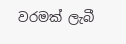වරමක් ලැබී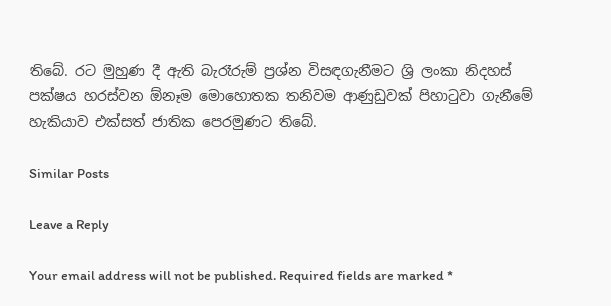තිබේ. රට මුහුණ දී ඇති බැරෑරුම් ප්‍රශ්න විසඳගැනීමට ශ්‍රි ලංකා නිදහස් පක්ෂය හරස්වන ඕනෑම මොහොතක තනිවම ආණුඩුවක් පිහාටුවා ගැනීමේ හැකියාව එක්සත් ජාතික පෙරමුණට තිබේ.

Similar Posts

Leave a Reply

Your email address will not be published. Required fields are marked *